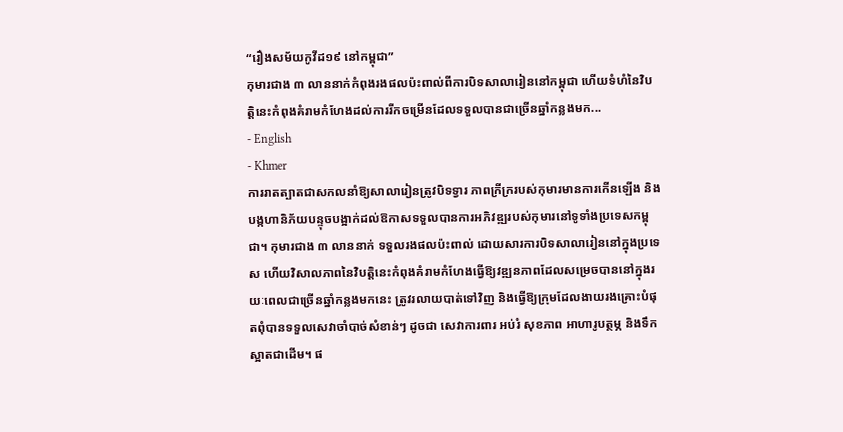“រឿងសម័យកូវីដ១៩ នៅកម្ពុជា”
កុមារជាង ៣ លាននាក់កំពុងរងផលប៉ះពាល់ពីការបិទសាលារៀននៅកម្ពុជា ហើយទំហំនៃវិបត្ដិនេះកំពុងគំរាមកំហែងដល់ការរីកចម្រើនដែលទទួលបានជាច្រើនឆ្នាំកន្លងមក...
- English
- Khmer
ការរាតត្បាតជាសកលនាំឱ្យសាលារៀនត្រូវបិទទ្វារ ភាពក្រីក្ររបស់កុមារមានការកើនឡើង និងបង្កហានិភ័យបន្ទុចបង្អាក់ដល់ឱកាសទទួលបានការអភិវឌ្ឍរបស់កុមារនៅទូទាំងប្រទេសកម្ពុជា។ កុមារជាង ៣ លាននាក់ ទទួលរងផលប៉ះពាល់ ដោយសារការបិទសាលារៀននៅក្នុងប្រទេស ហើយវិសាលភាពនៃវិបត្តិនេះកំពុងគំរាមកំហែងធ្វើឱ្យវឌ្ឍនភាពដែលសម្រេចបាននៅក្នុងរយៈពេលជាច្រើនឆ្នាំកន្លងមកនេះ ត្រូវរលាយបាត់ទៅវិញ និងធ្វើឱ្យក្រុមដែលងាយរងគ្រោះបំផុតពុំបានទទួលសេវាចាំបាច់សំខាន់ៗ ដូចជា សេវាការពារ អប់រំ សុខភាព អាហារូបត្ថម្ភ និងទឹកស្អាតជាដើម។ ផ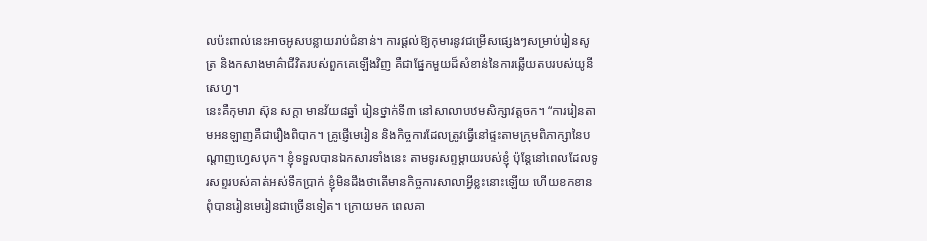លប៉ះពាល់នេះអាចអូសបន្លាយរាប់ជំនាន់។ ការផ្ដល់ឱ្យកុមារនូវជម្រើសផ្សេងៗសម្រាប់រៀនសូត្រ និងកសាងមាគ៌ាជីវិតរបស់ពួកគេឡើងវិញ គឺជាផ្នែកមួយដ៏សំខាន់នៃការឆ្លើយតបរបស់យូនីសេហ្វ។
នេះគឺកុមារា ស៊ុន សក្ដា មានវ័យ៨ឆ្នាំ រៀនថ្នាក់ទី៣ នៅសាលាបឋមសិក្សាវត្តចក។ “ការរៀនតាមអនឡាញគឺជារឿងពិបាក។ គ្រូផ្ញើមេរៀន និងកិច្ចការដែលត្រូវធ្វើនៅផ្ទះតាមក្រុមពិភាក្សានៃបណ្តាញហ្វេសបុក។ ខ្ញុំទទួលបានឯកសារទាំងនេះ តាមទូរសព្ទម្ដាយរបស់ខ្ញុំ ប៉ុន្តែនៅពេលដែលទូរសព្ទរបស់គាត់អស់ទឹកប្រាក់ ខ្ញុំមិនដឹងថាតើមានកិច្ចការសាលាអ្វីខ្លះនោះឡើយ ហើយខកខានពុំបានរៀនមេរៀនជាច្រើនទៀត។ ក្រោយមក ពេលគា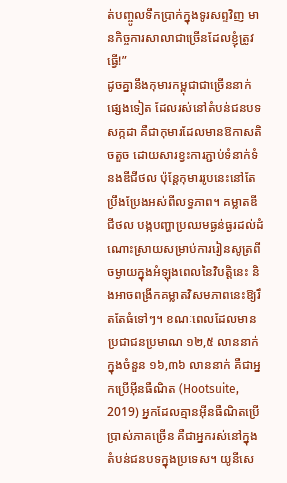ត់បញ្ចូលទឹកប្រាក់ក្នុងទូរសព្ទវិញ មានកិច្ចការសាលាជាច្រើនដែលខ្ញុំត្រូវធ្វើ!”
ដូចគ្នានឹងកុមារកម្ពុជាជាច្រើននាក់ផ្សេងទៀត ដែលរស់នៅតំបន់ជនបទ សក្កដា គឺជាកុមារដែលមានឱកាសតិចតួច ដោយសារខ្វះការភ្ជាប់ទំនាក់ទំនងឌីជីថល ប៉ុន្តែកុមាររូបនេះនៅតែប្រឹងប្រែងអស់ពីលទ្ធភាព។ គម្លាតឌីជីថល បង្កបញ្ហាប្រឈមធ្ងន់ធ្ងរដល់ដំណោះស្រាយសម្រាប់ការរៀនសូត្រពីចម្ងាយក្នុងអំឡុងពេលនៃវិបត្តិនេះ និងអាចពង្រីកគម្លាតវិសមភាពនេះឱ្យរឹតតែធំទៅៗ។ ខណៈពេលដែលមានប្រជាជនប្រមាណ ១២,៥ លាននាក់ក្នុងចំនួន ១៦,៣៦ លាននាក់ គឺជាអ្នកប្រើអ៊ីនធឺណិត (Hootsuite, 2019) អ្នកដែលគ្មានអ៊ីនធឺណិតប្រើប្រាស់ភាគច្រើន គឺជាអ្នករស់នៅក្នុងតំបន់ជនបទក្នុងប្រទេស។ យូនីសេ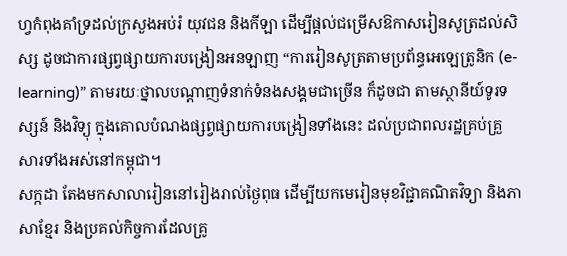ហ្វកំពុងគាំទ្រដល់ក្រសួងអប់រំ យុវជន និងកីឡា ដើម្បីផ្ដល់ជម្រើសឱកាសរៀនសូត្រដល់សិស្ស ដូចជាការផ្សព្វផ្សាយការបង្រៀនអនឡាញ “ការរៀនសូត្រតាមប្រព័ន្ធអេឡេត្រូនិក (e-learning)” តាមរយៈថ្នាលបណ្ដាញទំនាក់ទំនងសង្គមជាច្រើន ក៏ដូចជា តាមស្ថានីយ៍ទូរទស្សន៍ និងវិទ្យុ ក្នុងគោលបំណងផ្សព្វផ្សាយការបង្រៀនទាំងនេះ ដល់ប្រជាពលរដ្ឋគ្រប់គ្រួសារទាំងអស់នៅកម្ពុជា។
សក្កដា តែងមកសាលារៀននៅរៀងរាល់ថ្ងៃពុធ ដើម្បីយកមេរៀនមុខវិជ្ជាគណិតវិទ្យា និងភាសាខ្មែរ និងប្រគល់កិច្ចការដែលគ្រូ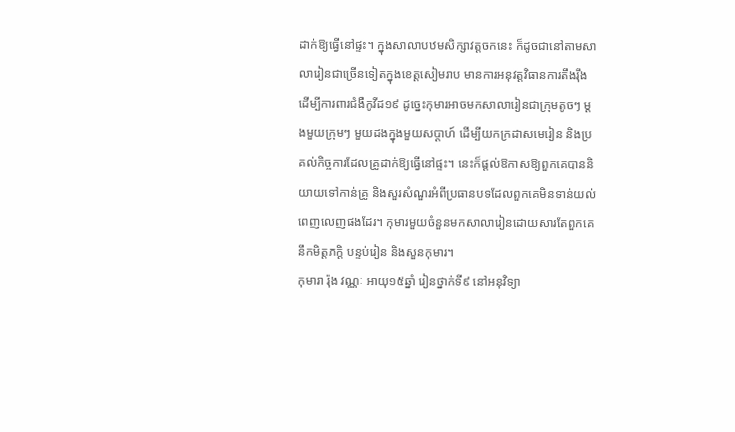ដាក់ឱ្យធ្វើនៅផ្ទះ។ ក្នុងសាលាបឋមសិក្សាវត្តចកនេះ ក៏ដូចជានៅតាមសាលារៀនជាច្រើនទៀតក្នុងខេត្តសៀមរាប មានការអនុវត្តវិធានការតឹងរ៉ឹង ដើម្បីការពារជំងឺកូវីដ១៩ ដូច្នេះកុមារអាចមកសាលារៀនជាក្រុមតូចៗ ម្តងមួយក្រុមៗ មួយដងក្នុងមួយសប្ដាហ៍ ដើម្បីយកក្រដាសមេរៀន និងប្រគល់កិច្ចការដែលគ្រូដាក់ឱ្យធ្វើនៅផ្ទះ។ នេះក៏ផ្ដល់ឱកាសឱ្យពួកគេបាននិយាយទៅកាន់គ្រូ និងសួរសំណួរអំពីប្រធានបទដែលពួកគេមិនទាន់យល់ពេញលេញផងដែរ។ កុមារមួយចំនួនមកសាលារៀនដោយសារតែពួកគេនឹកមិត្តភក្តិ បន្ទប់រៀន និងសួនកុមារ។
កុមារា រ៉ុង វណ្ណៈ អាយុ១៥ឆ្នាំ រៀនថ្នាក់ទី៩ នៅអនុវិទ្យា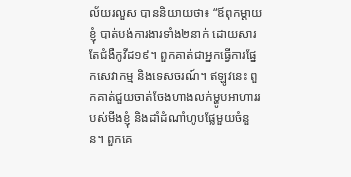ល័យរលួស បាននិយាយថា៖ “ឪពុកម្ដាយខ្ញុំ បាត់បង់ការងារទាំង២នាក់ ដោយសារតែជំងឺកូវីដ១៩។ ពួកគាត់ជាអ្នកធ្វើការផ្នែកសេវាកម្ម និងទេសចរណ៍។ ឥឡូវនេះ ពួកគាត់ជួយចាត់ចែងហាងលក់ម្ហូបអាហាររបស់មីងខ្ញុំ និងដាំដំណាំហូបផ្លែមួយចំនួន។ ពួកគេ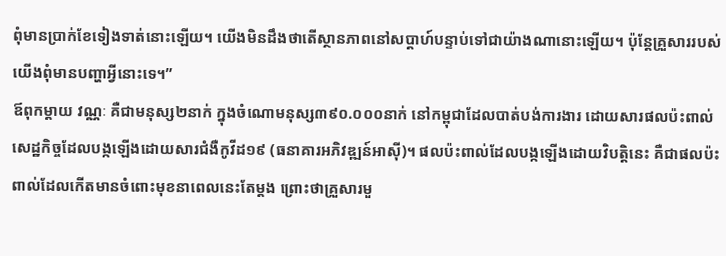ពុំមានប្រាក់ខែទៀងទាត់នោះឡើយ។ យើងមិនដឹងថាតើស្ថានភាពនៅសប្ដាហ៍បន្ទាប់ទៅជាយ៉ាងណានោះឡើយ។ ប៉ុន្តែគ្រួសាររបស់យើងពុំមានបញ្ហាអ្វីនោះទេ។”
ឪពុកម្ដាយ វណ្ណៈ គឺជាមនុស្ស២នាក់ ក្នុងចំណោមនុស្ស៣៩០.០០០នាក់ នៅកម្ពុជាដែលបាត់បង់ការងារ ដោយសារផលប៉ះពាល់សេដ្ឋកិច្ចដែលបង្កឡើងដោយសារជំងឺកូវីដ១៩ (ធនាគារអភិវឌ្ឍន៍អាស៊ី)។ ផលប៉ះពាល់ដែលបង្កឡើងដោយវិបត្តិនេះ គឺជាផលប៉ះពាល់ដែលកើតមានចំពោះមុខនាពេលនេះតែម្ដង ព្រោះថាគ្រួសារមួ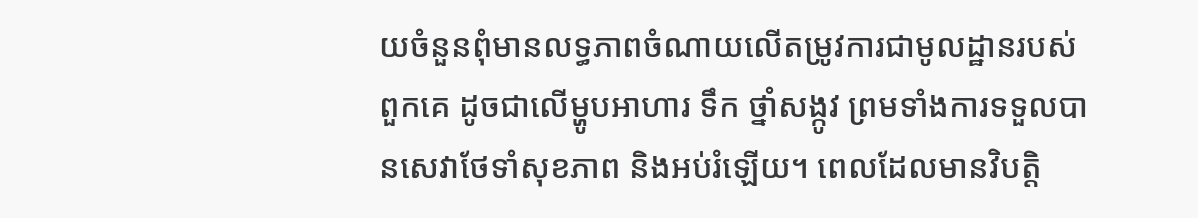យចំនួនពុំមានលទ្ធភាពចំណាយលើតម្រូវការជាមូលដ្ឋានរបស់ពួកគេ ដូចជាលើម្ហូបអាហារ ទឹក ថ្នាំសង្កូវ ព្រមទាំងការទទួលបានសេវាថែទាំសុខភាព និងអប់រំឡើយ។ ពេលដែលមានវិបត្តិ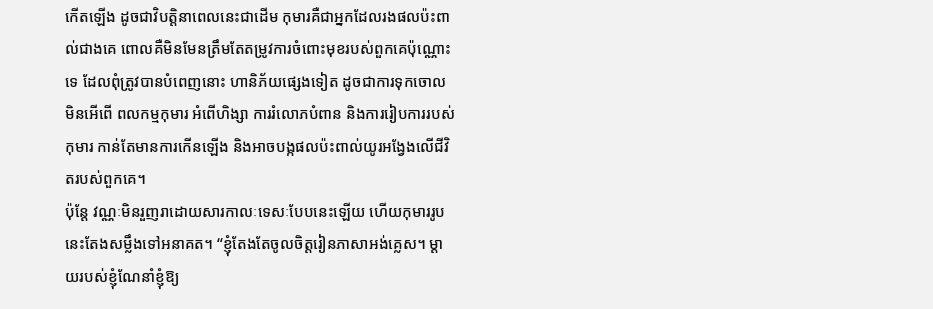កើតឡើង ដូចជាវិបត្តិនាពេលនេះជាដើម កុមារគឺជាអ្នកដែលរងផលប៉ះពាល់ជាងគេ ពោលគឺមិនមែនត្រឹមតែតម្រូវការចំពោះមុខរបស់ពួកគេប៉ុណ្ណោះទេ ដែលពុំត្រូវបានបំពេញនោះ ហានិភ័យផ្សេងទៀត ដូចជាការទុកចោលមិនអើពើ ពលកម្មកុមារ អំពើហិង្សា ការរំលោភបំពាន និងការរៀបការរបស់កុមារ កាន់តែមានការកើនឡើង និងអាចបង្កផលប៉ះពាល់យូរអង្វែងលើជីវិតរបស់ពួកគេ។
ប៉ុន្តែ វណ្ណៈមិនរួញរាដោយសារកាលៈទេសៈបែបនេះឡើយ ហើយកុមាររូបនេះតែងសម្លឹងទៅអនាគត។ “ខ្ញុំតែងតែចូលចិត្តរៀនភាសាអង់គ្លេស។ ម្ដាយរបស់ខ្ញុំណែនាំខ្ញុំឱ្យ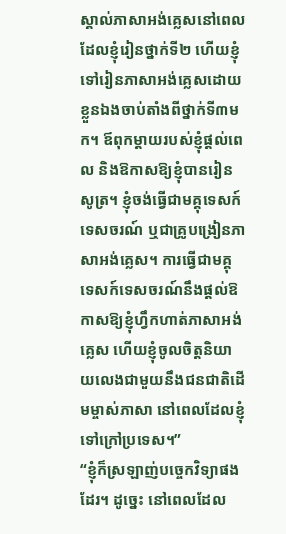ស្គាល់ភាសាអង់គ្លេសនៅពេលដែលខ្ញុំរៀនថ្នាក់ទី២ ហើយខ្ញុំទៅរៀនភាសាអង់គ្លេសដោយខ្លួនឯងចាប់តាំងពីថ្នាក់ទី៣មក។ ឪពុកម្ដាយរបស់ខ្ញុំផ្ដល់ពេល និងឱកាសឱ្យខ្ញុំបានរៀនសូត្រ។ ខ្ញុំចង់ធ្វើជាមគ្គុទេសក៍ទេសចរណ៍ ឬជាគ្រូបង្រៀនភាសាអង់គ្លេស។ ការធ្វើជាមគ្គុទេសក៍ទេសចរណ៍នឹងផ្ដល់ឱកាសឱ្យខ្ញុំហ្វឹកហាត់ភាសាអង់គ្លេស ហើយខ្ញុំចូលចិត្តនិយាយលេងជាមួយនឹងជនជាតិដើមម្ចាស់ភាសា នៅពេលដែលខ្ញុំទៅក្រៅប្រទេស។”
“ខ្ញុំក៏ស្រឡាញ់បច្ចេកវិទ្យាផងដែរ។ ដូច្នេះ នៅពេលដែល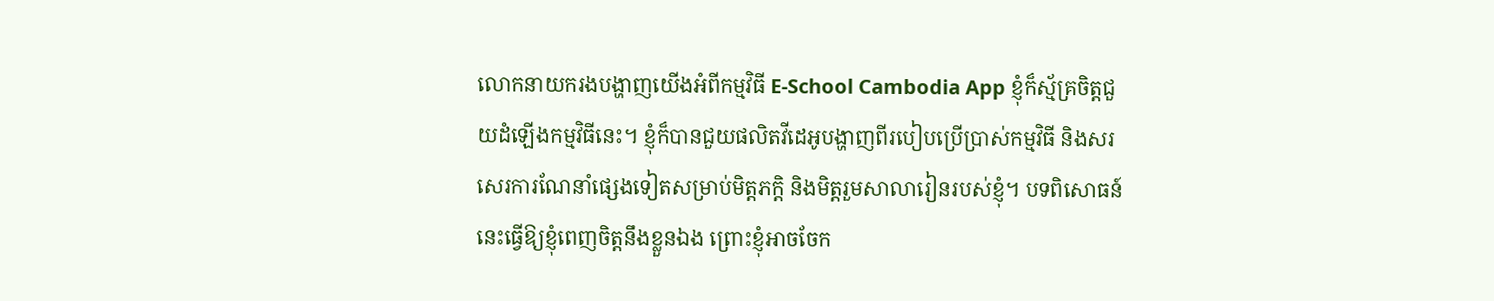លោកនាយករងបង្ហាញយើងអំពីកម្មវិធី E-School Cambodia App ខ្ញុំក៏ស្ម័គ្រចិត្តជួយដំឡើងកម្មវិធីនេះ។ ខ្ញុំក៏បានជួយផលិតវីដេអូបង្ហាញពីរបៀបប្រើប្រាស់កម្មវិធី និងសរសេរការណែនាំផ្សេងទៀតសម្រាប់មិត្តភក្តិ និងមិត្តរួមសាលារៀនរបស់ខ្ញុំ។ បទពិសោធន៍នេះធ្វើឱ្យខ្ញុំពេញចិត្តនឹងខ្លួនឯង ព្រោះខ្ញុំអាចចែក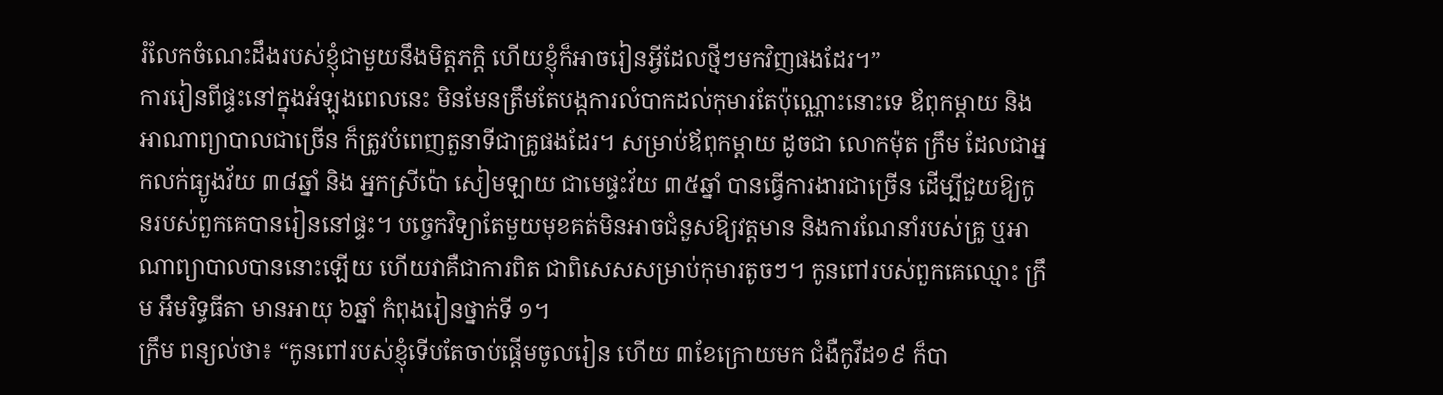រំលែកចំណេះដឹងរបស់ខ្ញុំជាមួយនឹងមិត្តភក្តិ ហើយខ្ញុំក៏អាចរៀនអ្វីដែលថ្មីៗមកវិញផងដែរ។”
ការរៀនពីផ្ទះនៅក្នុងអំឡុងពេលនេះ មិនមែនត្រឹមតែបង្កការលំបាកដល់កុមារតែប៉ុណ្ណោះនោះទេ ឪពុកម្ដាយ និងអាណាព្យាបាលជាច្រើន ក៏ត្រូវបំពេញតួនាទីជាគ្រូផងដែរ។ សម្រាប់ឪពុកម្ដាយ ដូចជា លោកម៉ុត ក្រឹម ដែលជាអ្នកលក់ធ្យូងវ័យ ៣៨ឆ្នាំ និង អ្នកស្រីប៉ោ សៀមឡាយ ជាមេផ្ទះវ័យ ៣៥ឆ្នាំ បានធ្វើការងារជាច្រើន ដើម្បីជួយឱ្យកូនរបស់ពួកគេបានរៀននៅផ្ទះ។ បច្ចេកវិទ្យាតែមួយមុខគត់មិនអាចជំនួសឱ្យវត្តមាន និងការណែនាំរបស់គ្រូ ឬអាណាព្យាបាលបាននោះឡើយ ហើយវាគឺជាការពិត ជាពិសេសសម្រាប់កុមារតូចៗ។ កូនពៅរបស់ពួកគេឈ្មោះ ក្រឹម អឹមរិទ្ធធីតា មានអាយុ ៦ឆ្នាំ កំពុងរៀនថ្នាក់ទី ១។
ក្រឹម ពន្យល់ថា៖ “កូនពៅរបស់ខ្ញុំទើបតែចាប់ផ្ដើមចូលរៀន ហើយ ៣ខែក្រោយមក ជំងឺកូវីដ១៩ ក៏បា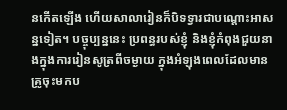នកើតឡើង ហើយសាលារៀនក៏បិទទ្វារជាបណ្ដោះអាសន្នទៀត។ បច្ចុប្បន្ននេះ ប្រពន្ធរបស់ខ្ញុំ និងខ្ញុំកំពុងជួយនាងក្នុងការរៀនសូត្រពីចម្ងាយ ក្នុងអំឡុងពេលដែលមានគ្រូចុះមកប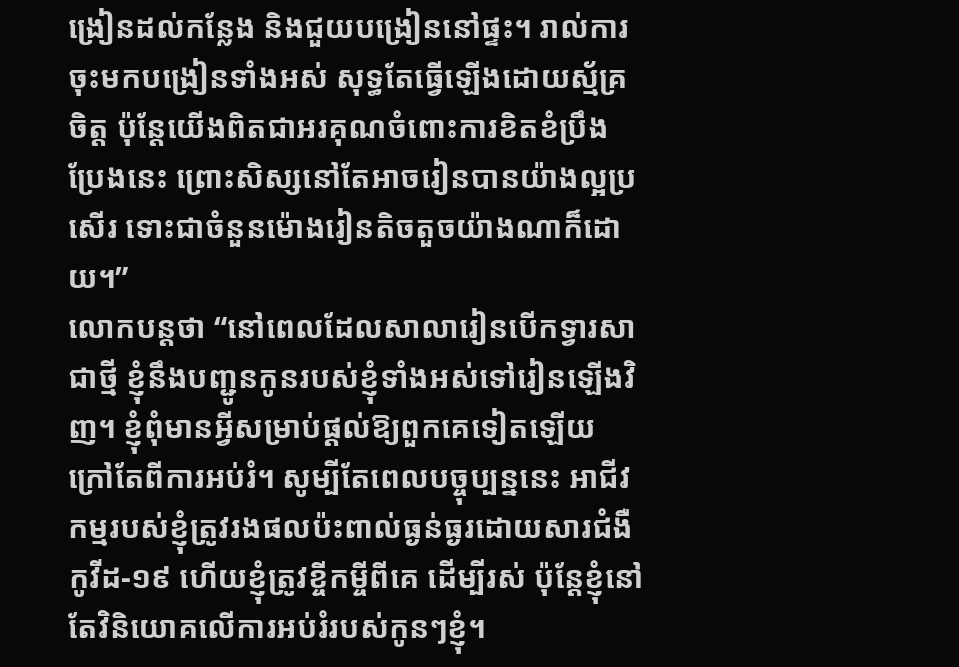ង្រៀនដល់កន្លែង និងជួយបង្រៀននៅផ្ទះ។ រាល់ការចុះមកបង្រៀនទាំងអស់ សុទ្ធតែធ្វើឡើងដោយស្ម័គ្រចិត្ត ប៉ុន្តែយើងពិតជាអរគុណចំពោះការខិតខំប្រឹងប្រែងនេះ ព្រោះសិស្សនៅតែអាចរៀនបានយ៉ាងល្អប្រសើរ ទោះជាចំនួនម៉ោងរៀនតិចតួចយ៉ាងណាក៏ដោយ។”
លោកបន្តថា “នៅពេលដែលសាលារៀនបើកទ្វារសាជាថ្មី ខ្ញុំនឹងបញ្ជូនកូនរបស់ខ្ញុំទាំងអស់ទៅរៀនឡើងវិញ។ ខ្ញុំពុំមានអ្វីសម្រាប់ផ្ដល់ឱ្យពួកគេទៀតឡើយ ក្រៅតែពីការអប់រំ។ សូម្បីតែពេលបច្ចុប្បន្ននេះ អាជីវកម្មរបស់ខ្ញុំត្រូវរងផលប៉ះពាល់ធ្ងន់ធ្ងរដោយសារជំងឺកូវីដ-១៩ ហើយខ្ញុំត្រូវខ្ចីកម្ចីពីគេ ដើម្បីរស់ ប៉ុន្តែខ្ញុំនៅតែវិនិយោគលើការអប់រំរបស់កូនៗខ្ញុំ។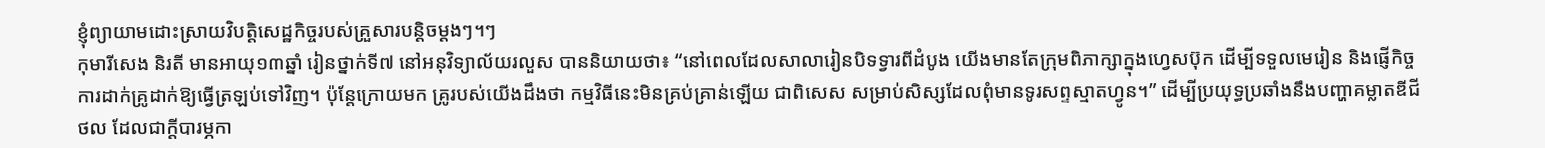ខ្ញុំព្យាយាមដោះស្រាយវិបត្តិសេដ្ឋកិច្ចរបស់គ្រួសារបន្តិចម្ដងៗ។ៗ
កុមារីសេង និរតី មានអាយុ១៣ឆ្នាំ រៀនថ្នាក់ទី៧ នៅអនុវិទ្យាល័យរលួស បាននិយាយថា៖ “នៅពេលដែលសាលារៀនបិទទ្វារពីដំបូង យើងមានតែក្រុមពិភាក្សាក្នុងហ្វេសប៊ុក ដើម្បីទទួលមេរៀន និងផ្ញើកិច្ចការដាក់គ្រូដាក់ឱ្យធ្វើត្រឡប់ទៅវិញ។ ប៉ុន្តែក្រោយមក គ្រូរបស់យើងដឹងថា កម្មវិធីនេះមិនគ្រប់គ្រាន់ឡើយ ជាពិសេស សម្រាប់សិស្សដែលពុំមានទូរសព្ទស្មាតហ្វូន។” ដើម្បីប្រយុទ្ធប្រឆាំងនឹងបញ្ហាគម្លាតឌីជីថល ដែលជាក្ដីបារម្ភកា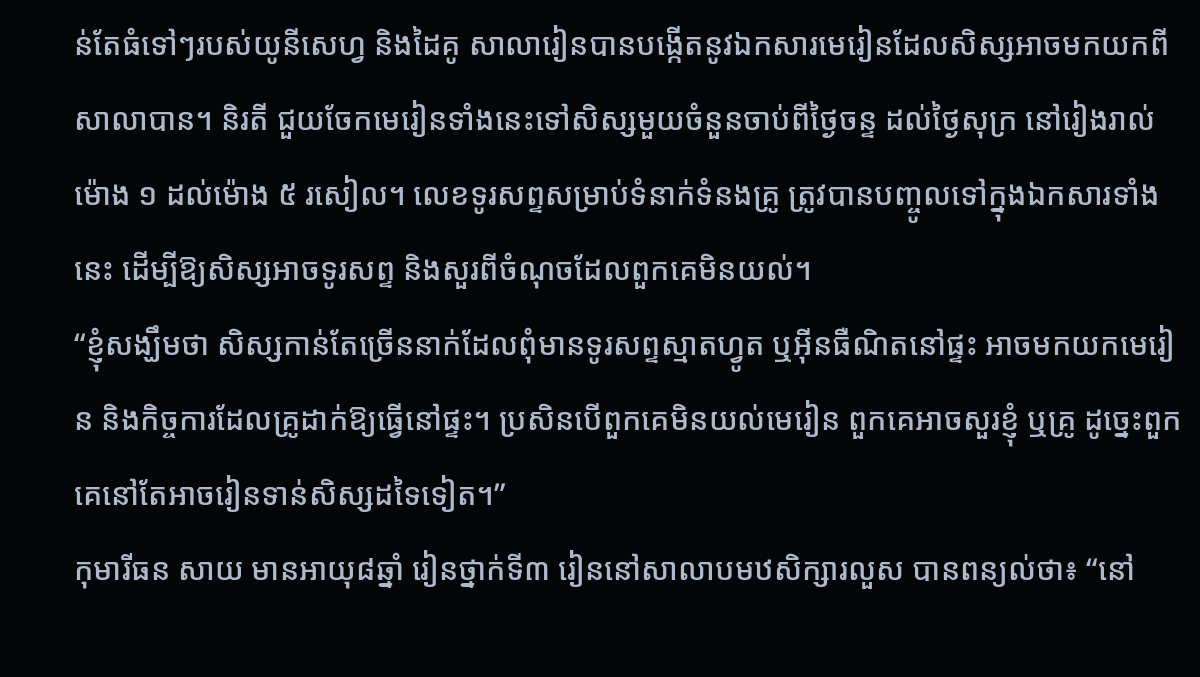ន់តែធំទៅៗរបស់យូនីសេហ្វ និងដៃគូ សាលារៀនបានបង្កើតនូវឯកសារមេរៀនដែលសិស្សអាចមកយកពីសាលាបាន។ និរតី ជួយចែកមេរៀនទាំងនេះទៅសិស្សមួយចំនួនចាប់ពីថ្ងៃចន្ទ ដល់ថ្ងៃសុក្រ នៅរៀងរាល់ម៉ោង ១ ដល់ម៉ោង ៥ រសៀល។ លេខទូរសព្ទសម្រាប់ទំនាក់ទំនងគ្រូ ត្រូវបានបញ្ចូលទៅក្នុងឯកសារទាំងនេះ ដើម្បីឱ្យសិស្សអាចទូរសព្ទ និងសួរពីចំណុចដែលពួកគេមិនយល់។
“ខ្ញុំសង្ឃឹមថា សិស្សកាន់តែច្រើននាក់ដែលពុំមានទូរសព្ទស្មាតហ្វូត ឬអ៊ីនធឺណិតនៅផ្ទះ អាចមកយកមេរៀន និងកិច្ចការដែលគ្រូដាក់ឱ្យធ្វើនៅផ្ទះ។ ប្រសិនបើពួកគេមិនយល់មេរៀន ពួកគេអាចសួរខ្ញុំ ឬគ្រូ ដូច្នេះពួកគេនៅតែអាចរៀនទាន់សិស្សដទៃទៀត។”
កុមារីធន សាយ មានអាយុ៨ឆ្នាំ រៀនថ្នាក់ទី៣ រៀននៅសាលាបមឋសិក្សារលួស បានពន្យល់ថា៖ “នៅ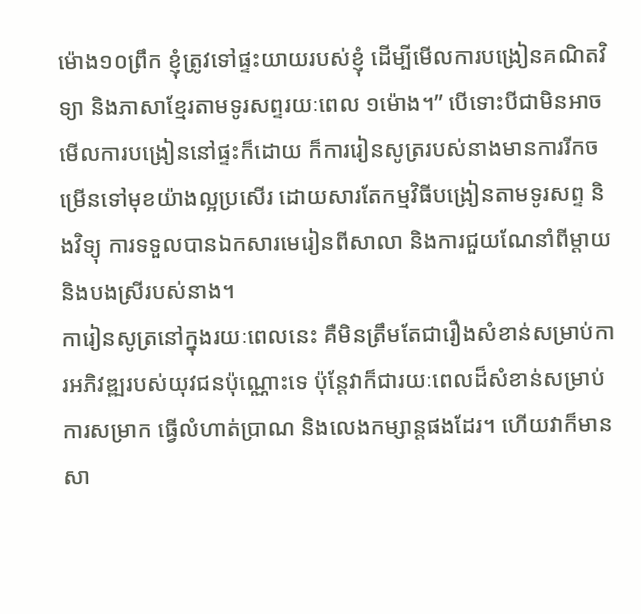ម៉ោង១០ព្រឹក ខ្ញុំត្រូវទៅផ្ទះយាយរបស់ខ្ញុំ ដើម្បីមើលការបង្រៀនគណិតវិទ្យា និងភាសាខ្មែរតាមទូរសព្ទរយៈពេល ១ម៉ោង។” បើទោះបីជាមិនអាចមើលការបង្រៀននៅផ្ទះក៏ដោយ ក៏ការរៀនសូត្ររបស់នាងមានការរីកចម្រើនទៅមុខយ៉ាងល្អប្រសើរ ដោយសារតែកម្មវិធីបង្រៀនតាមទូរសព្ទ និងវិទ្យុ ការទទួលបានឯកសារមេរៀនពីសាលា និងការជួយណែនាំពីម្ដាយ និងបងស្រីរបស់នាង។
ការៀនសូត្រនៅក្នុងរយៈពេលនេះ គឺមិនត្រឹមតែជារឿងសំខាន់សម្រាប់ការអភិវឌ្ឍរបស់យុវជនប៉ុណ្ណោះទេ ប៉ុន្តែវាក៏ជារយៈពេលដ៏សំខាន់សម្រាប់ការសម្រាក ធ្វើលំហាត់ប្រាណ និងលេងកម្សាន្តផងដែរ។ ហើយវាក៏មានសា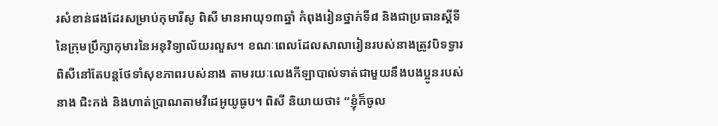រសំខាន់ផងដែរសម្រាប់កុមារីសូ ពិសី មានអាយុ១៣ឆ្នាំ កំពុងរៀនថ្នាក់ទី៨ និងជាប្រធានស្ដីទីនៃក្រុមប្រឹក្សាកុមារនៃអនុវិទ្យាល័យរលួស។ ខណៈពេលដែលសាលារៀនរបស់នាងត្រូវបិទទ្វារ ពិសីនៅតែបន្តថែទាំសុខភាពរបស់នាង តាមរយៈលេងកីឡាបាល់ទាត់ជាមួយនឹងបងប្អូនរបស់នាង ជិះកង់ និងហាត់ប្រាណតាមវីដេអូយូធូប។ ពិសី និយាយថា៖ “ខ្ញុំក៏ចូល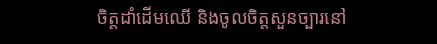ចិត្តដាំដើមឈើ និងចូលចិត្តសួនច្បារនៅ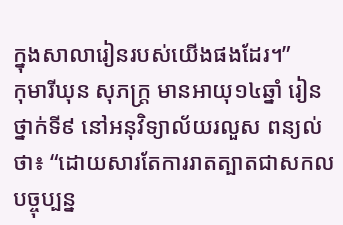ក្នុងសាលារៀនរបស់យើងផងដែរ។”
កុមារីឃុន សុភក្ត្រ មានអាយុ១៤ឆ្នាំ រៀនថ្នាក់ទី៩ នៅអនុវិទ្យាល័យរលួស ពន្យល់ថា៖ “ដោយសារតែការរាតត្បាតជាសកល បច្ចុប្បន្ន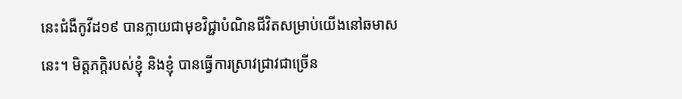នេះជំងឺកូវីដ១៩ បានក្លាយជាមុខវិជ្ជាបំណិនជីវិតសម្រាប់យើងនៅឆមាសនេះ។ មិត្តភក្តិរបស់ខ្ញុំ និងខ្ញុំ បានធ្វើការស្រាវជ្រាវជាច្រើន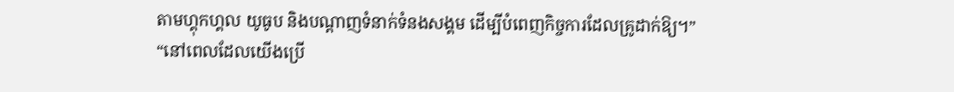តាមហ្គុកហ្គល យូធូប និងបណ្ដាញទំនាក់ទំនងសង្គម ដើម្បីបំពេញកិច្ចការដែលគ្រូដាក់ឱ្យ។”
“នៅពេលដែលយើងប្រើ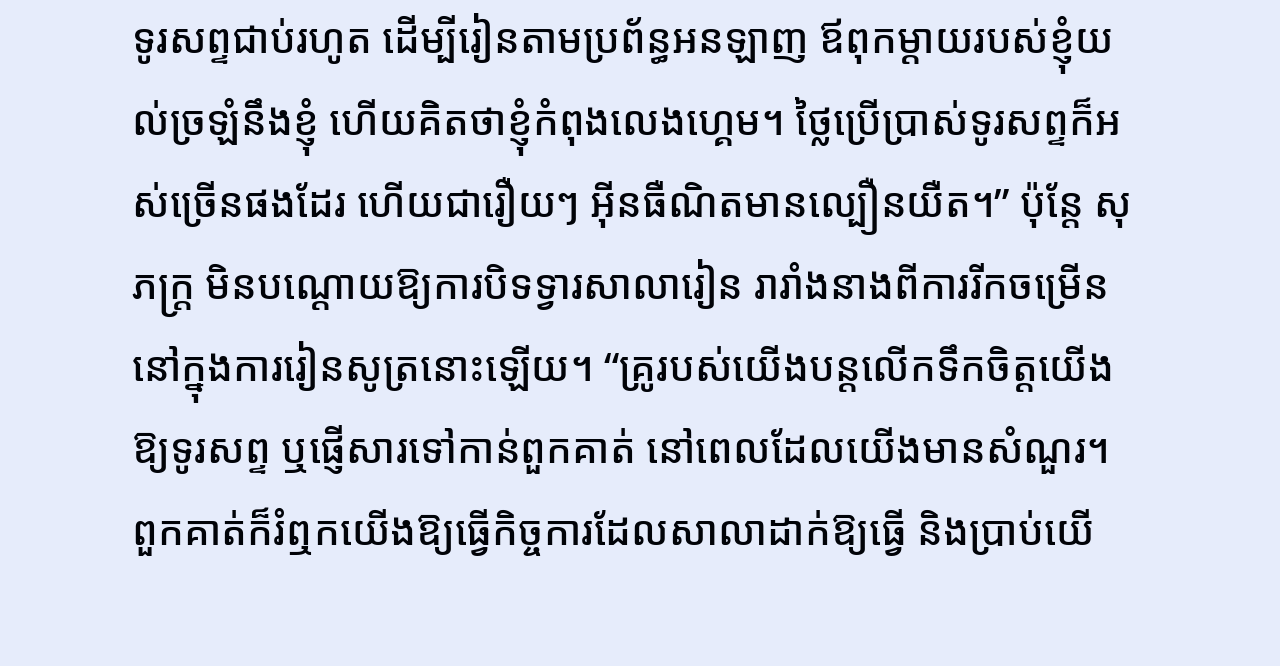ទូរសព្ទជាប់រហូត ដើម្បីរៀនតាមប្រព័ន្ធអនឡាញ ឪពុកម្ដាយរបស់ខ្ញុំយល់ច្រឡំនឹងខ្ញុំ ហើយគិតថាខ្ញុំកំពុងលេងហ្គេម។ ថ្លៃប្រើប្រាស់ទូរសព្ទក៏អស់ច្រើនផងដែរ ហើយជារឿយៗ អ៊ីនធឺណិតមានល្បឿនយឺត។” ប៉ុន្តែ សុភក្ត្រ មិនបណ្ដោយឱ្យការបិទទ្វារសាលារៀន រារាំងនាងពីការរីកចម្រើននៅក្នុងការរៀនសូត្រនោះឡើយ។ “គ្រូរបស់យើងបន្តលើកទឹកចិត្តយើងឱ្យទូរសព្ទ ឬផ្ញើសារទៅកាន់ពួកគាត់ នៅពេលដែលយើងមានសំណួរ។ ពួកគាត់ក៏រំឮកយើងឱ្យធ្វើកិច្ចការដែលសាលាដាក់ឱ្យធ្វើ និងប្រាប់យើ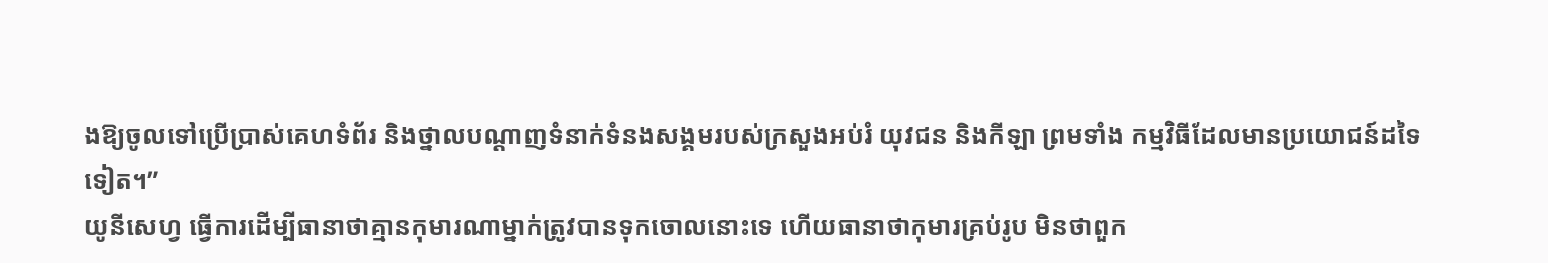ងឱ្យចូលទៅប្រើប្រាស់គេហទំព័រ និងថ្នាលបណ្ដាញទំនាក់ទំនងសង្គមរបស់ក្រសួងអប់រំ យុវជន និងកីឡា ព្រមទាំង កម្មវិធីដែលមានប្រយោជន៍ដទៃទៀត។”
យូនីសេហ្វ ធ្វើការដើម្បីធានាថាគ្មានកុមារណាម្នាក់ត្រូវបានទុកចោលនោះទេ ហើយធានាថាកុមារគ្រប់រូប មិនថាពួក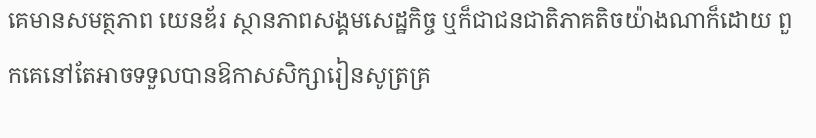គេមានសមត្ថភាព យេនឌ័រ ស្ថានភាពសង្គមសេដ្ឋកិច្ច ឬក៏ជាជនជាតិភាគតិចយ៉ាងណាក៏ដោយ ពួកគេនៅតែអាចទទួលបានឱកាសសិក្សារៀនសូត្រគ្រ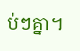ប់ៗគ្នា។